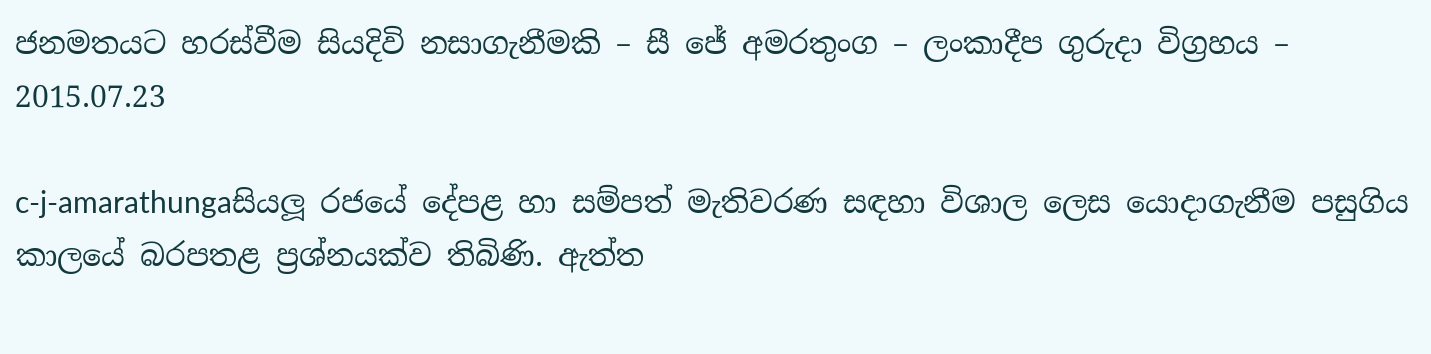ජනමතයට හරස්වීම සියදිවි නසාගැනීමකි – සී ජේ අමරතුංග – ලංකාදීප ගුරුදා විග්‍රහය – 2015.07.23

c-j-amarathungaසියලූ රජයේ දේපළ හා සම්පත් මැතිවරණ සඳහා විශාල ලෙස යොදාගැනීම පසුගිය කාලයේ බරපතළ ප්‍රශ්නයක්ව තිබිණි. ඇත්ත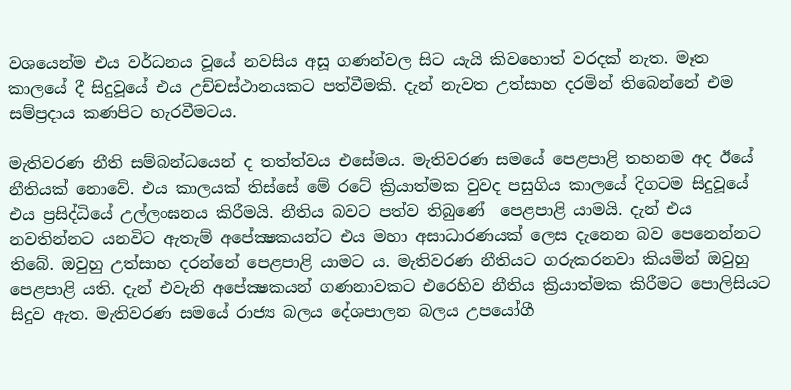වශයෙන්ම එය වර්ධනය වූයේ නවසිය අසූ ගණන්වල සිට යැයි කිවහොත් වරදක් නැත. මෑත කාලයේ දී සිදුවූයේ එය උච්චස්ථානයකට පත්වීමකි. දැන් නැවත උත්සාහ දරමින් තිබෙන්නේ එම සම්ප්‍රදාය කණපිට හැරවීමටය.

මැතිවරණ නීති සම්බන්ධයෙන් ද තත්ත්වය එසේමය. මැතිවරණ සමයේ පෙළපාළි තහනම අද ඊයේ නීතියක් නොවේ. එය කාලයක් තිස්සේ මේ රටේ ක්‍රියාත්මක වුවද පසුගිය කාලයේ දිගටම සිදුවූයේ එය ප්‍රසිද්ධියේ උල්ලංඝනය කිරීමයි. නීතිය බවට පත්ව තිබුණේ  පෙළපාළි යාමයි. දැන් එය නවතින්නට යනවිට ඇතැම් අපේක්‍ෂකයන්ට එය මහා අසාධාරණයක් ලෙස දැනෙන බව පෙනෙන්නට තිබේ. ඔවුහු උත්සාහ දරන්නේ පෙළපාළි යාමට ය. මැතිවරණ නීතියට ගරුකරනවා කියමින් ඔවුහු පෙළපාළි යති. දැන් එවැනි අපේක්‍ෂකයන් ගණනාවකට එරෙහිව නීතිය ක්‍රියාත්මක කිරීමට පොලිසියට සිදුව ඇත. මැතිවරණ සමයේ රාජ්‍ය බලය දේශපාලන බලය උපයෝගී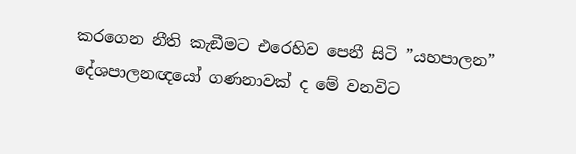කරගෙන නීති කැඞීමට එරෙහිව පෙනී සිටි ”යහපාලන” දේශපාලනඥයෝ ගණනාවක් ද මේ වනවිට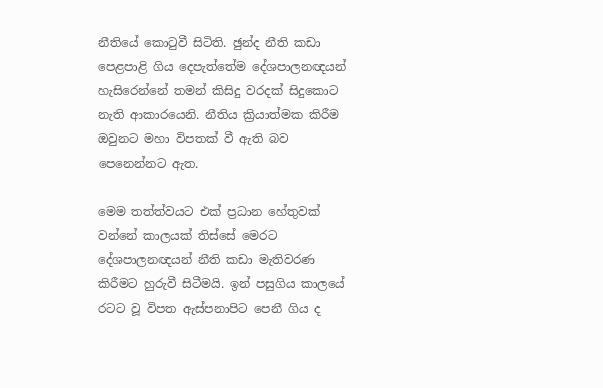නීතියේ කොටුවී සිටිති. ඡුන්ද නීති කඩා පෙළපාළි ගිය දෙපැත්තේම දේශපාලනඥයන් හැසිරෙන්නේ තමන් කිසිදු වරදක් සිදුකොට නැති ආකාරයෙනි. නීතිය ක්‍රියාත්මක කිරීම ඔවුනට මහා විපතක් වී ඇති බව පෙනෙන්නට ඇත.

මෙම තත්ත්වයට එක් ප්‍රධාන හේතුවක් වන්නේ කාලයක් තිස්සේ මෙරට දේශපාලනඥයන් නීති කඩා මැතිවරණ කිරීමට හුරුවී සිටීමයි. ඉන් පසුගිය කාලයේ රටට වූ විපත ඇස්පනාපිට පෙනී ගිය ද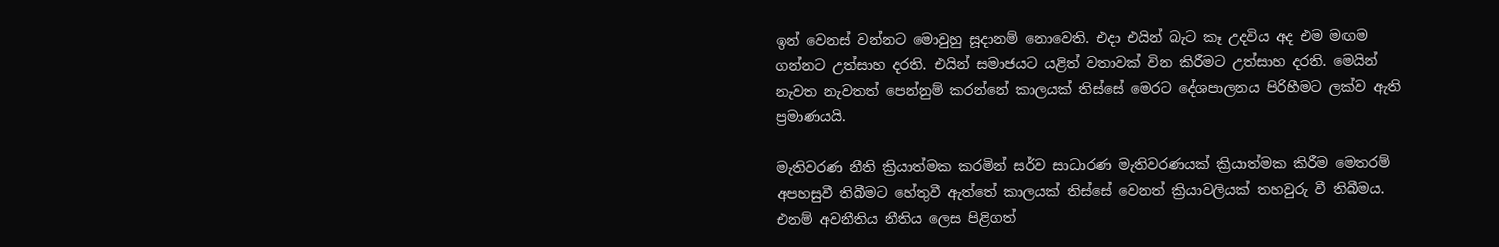ඉන් වෙනස් වන්නට මොවුහු සූදානම් නොවෙති. එදා එයින් බැට කෑ උදවිය අද එම මඟම ගන්නට උත්සාහ දරති. එයින් සමාජයට යළිත් වතාවක් වින කිරීමට උත්සාහ දරති. මෙයින් නැවත නැවතත් පෙන්නුම් කරන්නේ කාලයක් තිස්සේ මෙරට දේශපාලනය පිරිහීමට ලක්ව ඇති ප්‍රමාණයයි.

මැතිවරණ නීති ක්‍රියාත්මක කරමින් සර්ව සාධාරණ මැතිවරණයක් ක්‍රියාත්මක කිරීම මෙතරම් අපහසුවී තිබීමට හේතුවී ඇත්තේ කාලයක් තිස්සේ වෙනත් ක්‍රියාවලියක් තහවුරු වී තිබීමය. එනම් අවනීතිය නීතිය ලෙස පිළිගත්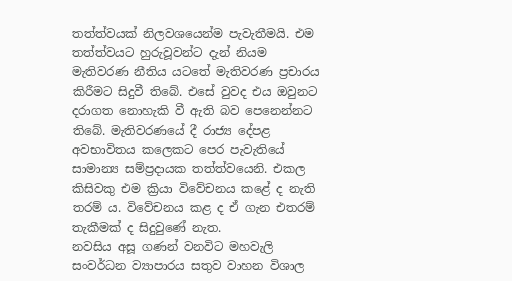තත්ත්වයක් නිලවශයෙන්ම පැවැතීමයි. එම තත්ත්වයට හුරුවූවන්ට දැන් නියම මැතිවරණ නීතිය යටතේ මැතිවරණ ප්‍රචාරය කිරීමට සිදුවී තිබේ. එසේ වුවද එය ඔවුනට දරාගත නොහැකි වී ඇති බව පෙනෙන්නට තිබේ. මැතිවරණයේ දී රාජ්‍ය දේපළ අවභාවිතය කලෙකට පෙර පැවැතියේ සාමාන්‍ය සම්ප්‍රදායක තත්ත්වයෙනි. එකල කිසිවකු එම ක්‍රියා විවේචනය කළේ ද නැති තරම් ය. විවේචනය කළ ද ඒ ගැන එතරම් තැකීමක් ද සිදුවුණේ නැත.
නවසිය අසූ ගණන් වනවිට මහවැලි සංවර්ධන ව්‍යාපාරය සතුව වාහන විශාල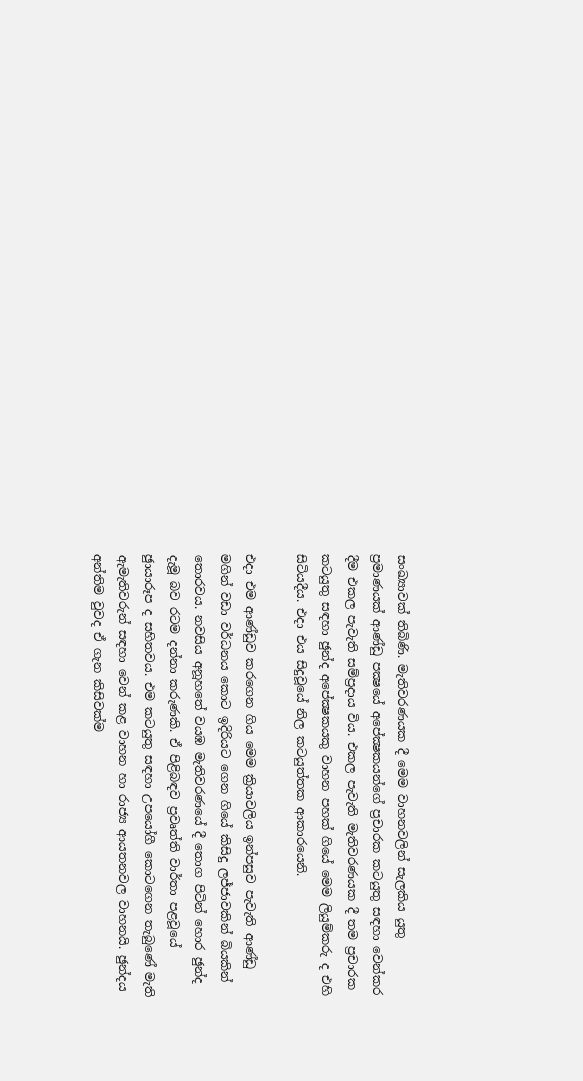සංඛ්‍යාවක් තිබිණි. මැතිවරණයක දී මෙම වාහනවලින් සැලකිය යුතු ප්‍රමාණයක් ආණ්ඩු පක්‍ෂයේ අපේක්‍ෂකයන්ගේ ප්‍රචාරක කටයුතු සඳහා වෙන්කර දීම එකල පැවැති සම්ප්‍රදාය විය. එකල පැවැති මැතිවරණයක දී තම ප්‍රචාරක කටයුතු සඳහා ඡුන්ද අපේක්‍ෂකයකු වාහන පහක් ගියේ මෙම ලියුම්කරු ද එහි සිටියදීය. එදා එය සිදුවූයේ නිල කටයුත්තක ආකාරයෙනි.

එදා එම ආණ්ඩුව කරගෙන ගිය මෙම ක්‍රියාවලිය ඉන්පසුව පැවැති ආණ්ඩු මගින් වඩා වර්ධනය කොට ඉදිරියට ගෙන ගියේ කිසිදු ලජ්ජාවකින් බියකින් තොරවය. නවසිය අනූහතේ වයඹ මැතිවරණයේ දී තොග පිටින් හොර ඡුන්ද දැමූ බව රටම දන්නා කරුණකි. ඒ පිළිබඳව ප්‍රවෘත්ති වාර්තා පළවූයේ ඡුායාරූප ද සහිතවය. එම කටයුතු සඳහා උපයෝගී කොටගෙන තැබුණේ මැති ඇමැතිවරුන් සඳහා වෙන් කළ වාහන හා රාජ්‍ය ආයතනවල වාහනයි. ඡුන්දය අන්තිම වුවද ඒ ගැන කිසිවක්ම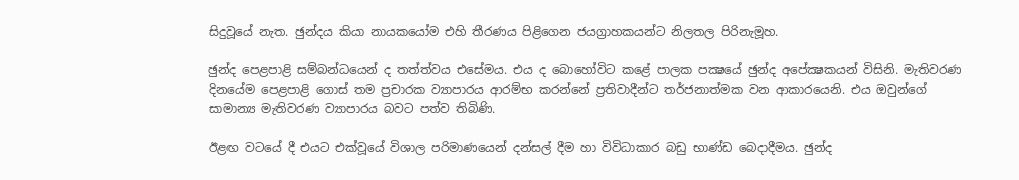සිදුවූයේ නැත. ඡුන්දය කියා නායකයෝම එහි තීරණය පිළිගෙන ජයග්‍රාහකයන්ට නිලතල පිරිනැමූහ.

ඡුන්ද පෙළපාළි සම්බන්ධයෙන් ද තත්ත්වය එසේමය. එය ද බොහෝවිට කළේ පාලක පක්‍ෂයේ ඡුන්ද අපේක්‍ෂකයන් විසිනි. මැතිවරණ දිනයේම පෙළපාළි ගොස් තම ප්‍රචාරක ව්‍යාපාරය ආරම්භ කරන්නේ ප්‍රතිවාදීන්ට තර්ජනාත්මක වන ආකාරයෙනි. එය ඔවුන්ගේ සාමාන්‍ය මැතිවරණ ව්‍යාපාරය බවට පත්ව තිබිණි.

ඊළඟ වටයේ දී එයට එක්වූයේ විශාල පරිමාණයෙන් දන්සල් දීම හා විවිධාකාර බඩු භාණ්ඩ බෙදාදීමය. ඡුන්ද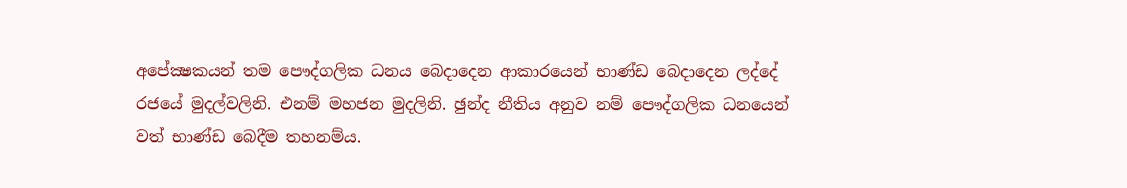අපේක්‍ෂකයන් තම පෞද්ගලික ධනය බෙදාදෙන ආකාරයෙන් භාණ්ඩ බෙදාදෙන ලද්දේ රජයේ මුදල්වලිනි. එනම් මහජන මුදලිනි. ඡුන්ද නීතිය අනුව නම් පෞද්ගලික ධනයෙන් වත් භාණ්ඩ බෙදීම තහනම්ය.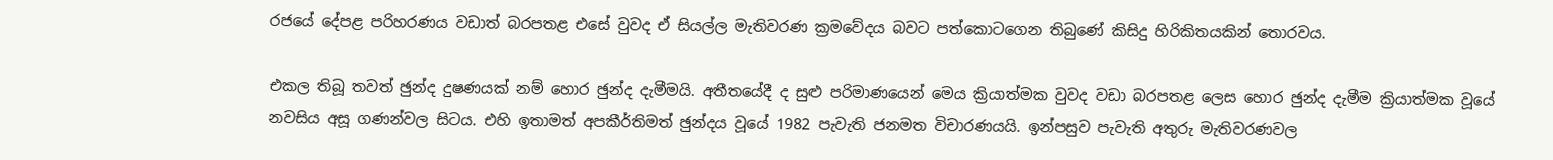රජයේ දේපළ පරිහරණය වඩාත් බරපතළ එසේ වුවද ඒ සියල්ල මැතිවරණ ක්‍රමවේදය බවට පත්කොටගෙන තිබුණේ කිසිදු හිරිකිතයකින් තොරවය.

එකල තිබූ තවත් ඡුන්ද දුෂණයක් නම් හොර ඡුන්ද දැමීමයි. අතීතයේදී ද සුළු පරිමාණයෙන් මෙය ක්‍රියාත්මක වුවද වඩා බරපතළ ලෙස හොර ඡුන්ද දැමීම ක්‍රියාත්මක වූයේ නවසිය අසූ ගණන්වල සිටය. එහි ඉතාමත් අපකීර්තිමත් ඡුන්දය වූයේ 1982 පැවැති ජනමත විචාරණයයි. ඉන්පසුව පැවැති අතුරු මැතිවරණවල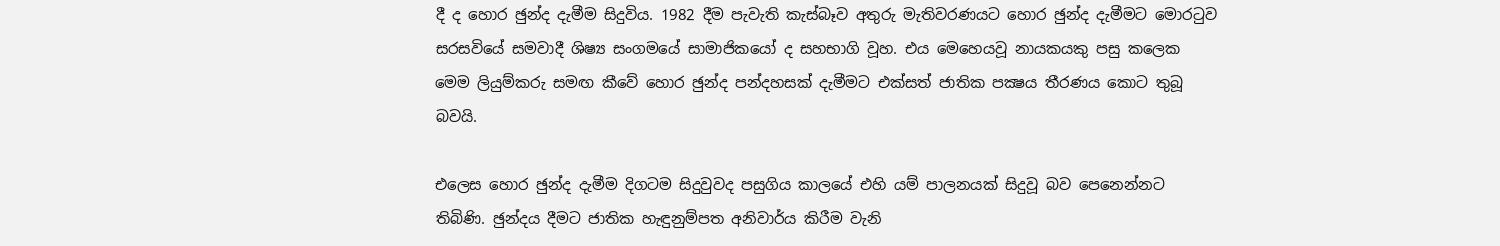දී ද හොර ඡුන්ද දැමීම සිදුවිය. 1982 දීම පැවැති කැස්බෑව අතුරු මැතිවරණයට හොර ඡුන්ද දැමීමට මොරටුව සරසවියේ සමවාදී ශිෂ්‍ය සංගමයේ සාමාජිකයෝ ද සහභාගි වූහ. එය මෙහෙයවූ නායකයකු පසු කලෙක මෙම ලියුම්කරු සමඟ කීවේ හොර ඡුන්ද පන්දහසක් දැමීමට එක්සත් ජාතික පක්‍ෂය තීරණය කොට තුබූ බවයි.

එලෙස හොර ඡුන්ද දැමීම දිගටම සිදුවුවද පසුගිය කාලයේ එහි යම් පාලනයක් සිදුවූ බව පෙනෙන්නට තිබිණි. ඡුන්දය දීමට ජාතික හැඳුනුම්පත අනිවාර්ය කිරීම වැනි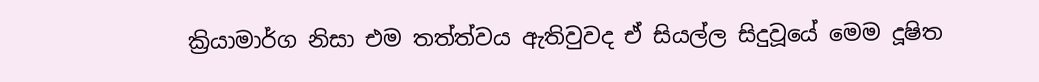ක්‍රියාමාර්ග නිසා එම තත්ත්වය ඇතිවුවද ඒ සියල්ල සිදුවූයේ මෙම දූෂිත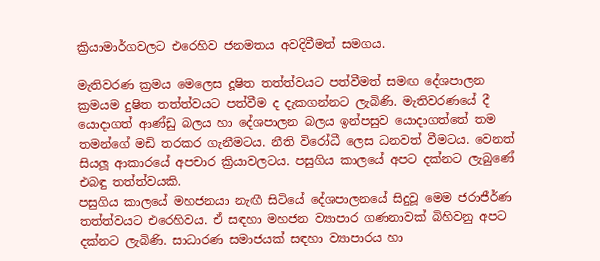ක්‍රියාමාර්ගවලට එරෙහිව ජනමතය අවදිවීමත් සමගය.

මැතිවරණ ක්‍රමය මෙලෙස දූෂිත තත්ත්වයට පත්වීමත් සමඟ දේශපාලන ක්‍රමයම දුෂිත තත්ත්වයට පත්වීම ද දැකගන්නට ලැබිණි. මැතිවරණයේ දී යොදාගත් ආණ්ඩු බලය හා දේශපාලන බලය ඉන්පසුව යොදාගත්තේ තම තමන්ගේ මඩි තරකර ගැනීමටය. නීති විරෝධී ලෙස ධනවත් වීමටය. වෙනත් සියලූ ආකාරයේ අපචාර ක්‍රියාවලටය. පසුගිය කාලයේ අපට දක්නට ලැබුණේ එබඳු තත්ත්වයකි.
පසුගිය කාලයේ මහජනයා නැඟී සිටියේ දේශපාලනයේ සිදුවූ මෙම ජරාජීර්ණ තත්ත්වයට එරෙහිවය. ඒ සඳහා මහජන ව්‍යාපාර ගණනාවක් බිහිවනු අපට දක්නට ලැබිණි. සාධාරණ සමාජයක් සඳහා ව්‍යාපාරය හා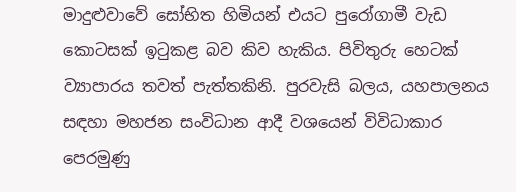මාදුළුවාවේ සෝභිත හිමියන් එයට පුරෝගාමී වැඩ කොටසක් ඉටුකළ බව කිව හැකිය. පිවිතුරු හෙටක් ව්‍යාපාරය තවත් පැත්තකිනි. පුරවැසි බලය, යහපාලනය සඳහා මහජන සංවිධාන ආදී වශයෙන් විවිධාකාර පෙරමුණු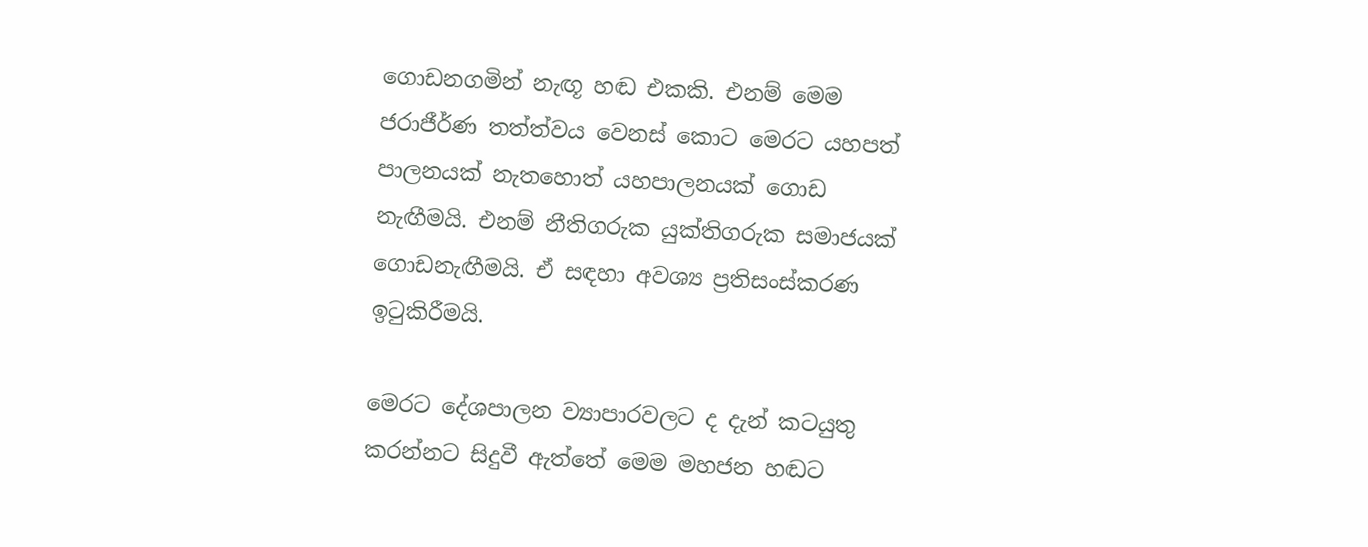ගොඩනගමින් නැඟූ හඬ එකකි. එනම් මෙම ජරාජීර්ණ තත්ත්වය වෙනස් කොට මෙරට යහපත් පාලනයක් නැතහොත් යහපාලනයක් ගොඩ නැඟීමයි. එනම් නීතිගරුක යුක්තිගරුක සමාජයක් ගොඩනැඟීමයි. ඒ සඳහා අවශ්‍ය ප්‍රතිසංස්කරණ ඉටුකිරීමයි.

මෙරට දේශපාලන ව්‍යාපාරවලට ද දැන් කටයුතු කරන්නට සිදුවී ඇත්තේ මෙම මහජන හඬට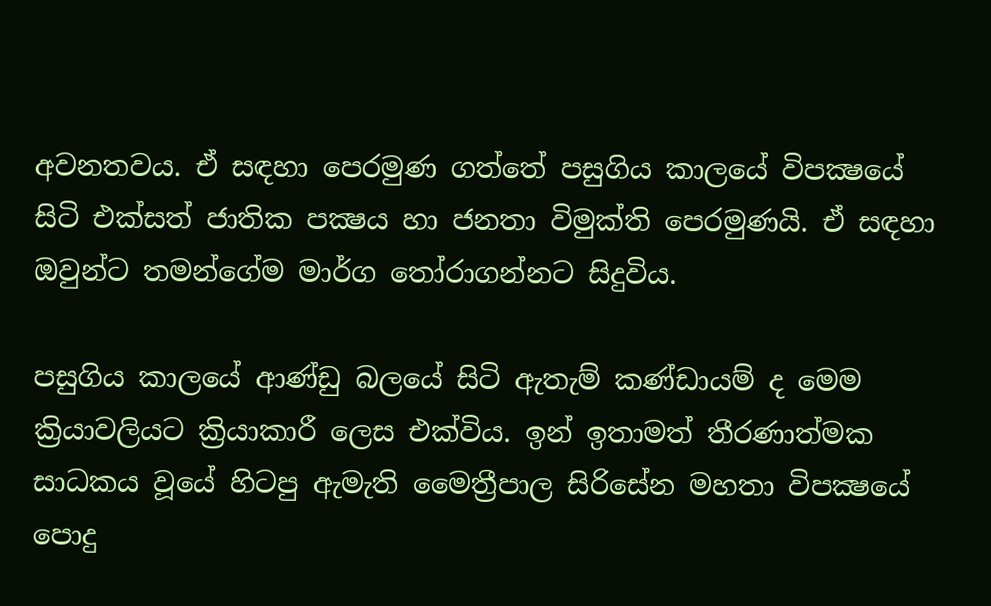අවනතවය. ඒ සඳහා පෙරමුණ ගත්තේ පසුගිය කාලයේ විපක්‍ෂයේ සිටි එක්සත් ජාතික පක්‍ෂය හා ජනතා විමුක්ති පෙරමුණයි. ඒ සඳහා ඔවුන්ට තමන්ගේම මාර්ග තෝරාගන්නට සිදුවිය.

පසුගිය කාලයේ ආණ්ඩු බලයේ සිටි ඇතැම් කණ්ඩායම් ද මෙම ක්‍රියාවලියට ක්‍රියාකාරී ලෙස එක්විය. ඉන් ඉතාමත් තීරණාත්මක සාධකය වූයේ හිටපු ඇමැති මෛත්‍රීපාල සිරිසේන මහතා විපක්‍ෂයේ පොදු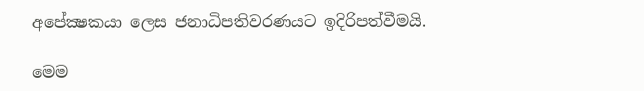අපේක්‍ෂකයා ලෙස ජනාධිපතිවරණයට ඉදිරිපත්වීමයි.

මෙම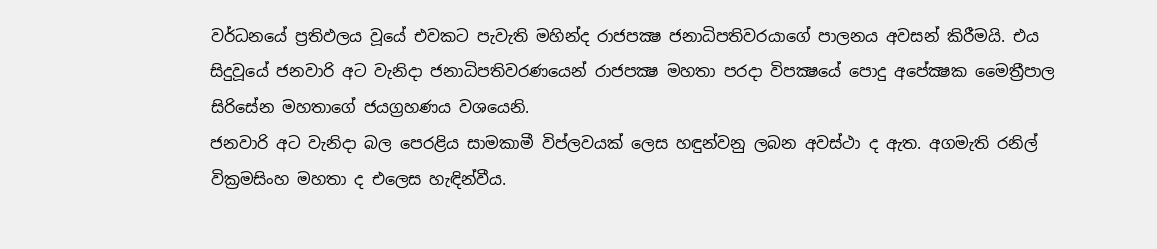වර්ධනයේ ප්‍රතිඵලය වූයේ එවකට පැවැති මහින්ද රාජපක්‍ෂ ජනාධිපතිවරයාගේ පාලනය අවසන් කිරීමයි. එය සිදුවූයේ ජනවාරි අට වැනිදා ජනාධිපතිවරණයෙන් රාජපක්‍ෂ මහතා පරදා විපක්‍ෂයේ පොදු අපේක්‍ෂක මෛත්‍රීපාල සිරිසේන මහතාගේ ජයග්‍රහණය වශයෙනි.
ජනවාරි අට වැනිදා බල පෙරළිය සාමකාමී විප්ලවයක් ලෙස හඳුන්වනු ලබන අවස්ථා ද ඇත. අගමැති රනිල් වික්‍රමසිංහ මහතා ද එලෙස හැඳින්වීය.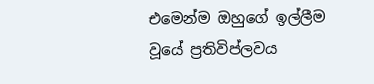එමෙන්ම ඔහුගේ ඉල්ලීම වූයේ ප්‍රතිවිප්ලවය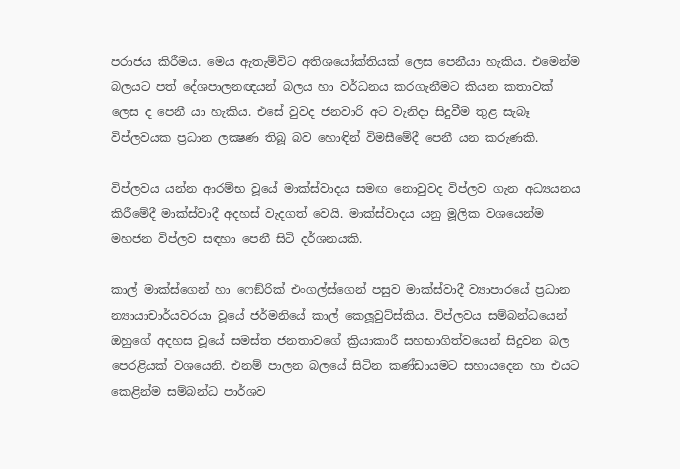පරාජය කිරීමය. මෙය ඇතැම්විට අතිශයෝක්තියක් ලෙස පෙනීයා හැකිය. එමෙන්ම බලයට පත් දේශපාලනඥයන් බලය හා වර්ධනය කරගැනීමට කියන කතාවක් ලෙස ද පෙනී යා හැකිය. එසේ වුවද ජනවාරි අට වැනිදා සිදුවීම තුළ සැබෑ විප්ලවයක ප්‍රධාන ලක්‍ෂණ තිබූ බව හොඳින් විමසීමේදී පෙනී යන කරුණකි.

විප්ලවය යන්න ආරම්භ වූයේ මාක්ස්වාදය සමඟ නොවුවද විප්ලව ගැන අධ්‍යයනය කිරීමේදී මාක්ස්වාදී අදහස් වැදගත් වෙයි. මාක්ස්වාදය යනු මූලික වශයෙන්ම මහජන විප්ලව සඳහා පෙනී සිටි දර්ශනයකි.

කාල් මාක්ස්ගෙන් හා ෆෙඞ්රික් එංගල්ස්ගෙන් පසුව මාක්ස්වාදී ව්‍යාපාරයේ ප්‍රධාන න්‍යායාචාර්යවරයා වූයේ ජර්මනියේ කාල් කෙලූවුට්ස්කිය. විප්ලවය සම්බන්ධයෙන් ඔහුගේ අදහස වූයේ සමස්ත ජනතාවගේ ක්‍රියාකාරී සහභාගිත්වයෙන් සිදුවන බල පෙරළියක් වශයෙනි. එනම් පාලන බලයේ සිටින කණ්ඩායමට සහායදෙන හා එයට කෙළින්ම සම්බන්ධ පාර්ශව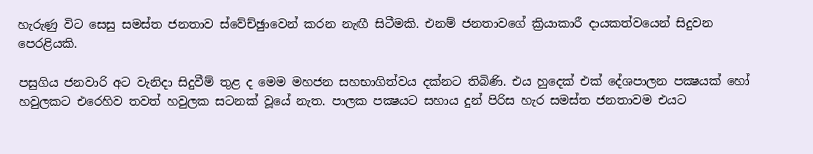හැරුණු විට සෙසු සමස්ත ජනතාව ස්වේච්ඡුාවෙන් කරන නැඟී සිටීමකි. එනම් ජනතාවගේ ක්‍රියාකාරී දායකත්වයෙන් සිදුවන පෙරළියකි.

පසුගිය ජනවාරි අට වැනිදා සිදුවීම් තුළ ද මෙම මහජන සහභාගිත්වය දක්නට තිබිණි. එය හුදෙක් එක් දේශපාලන පක්‍ෂයක් හෝ හවුලකට එරෙහිව තවත් හවුලක සටනක් වූයේ නැත. පාලක පක්‍ෂයට සහාය දුන් පිරිස හැර සමස්ත ජනතාවම එයට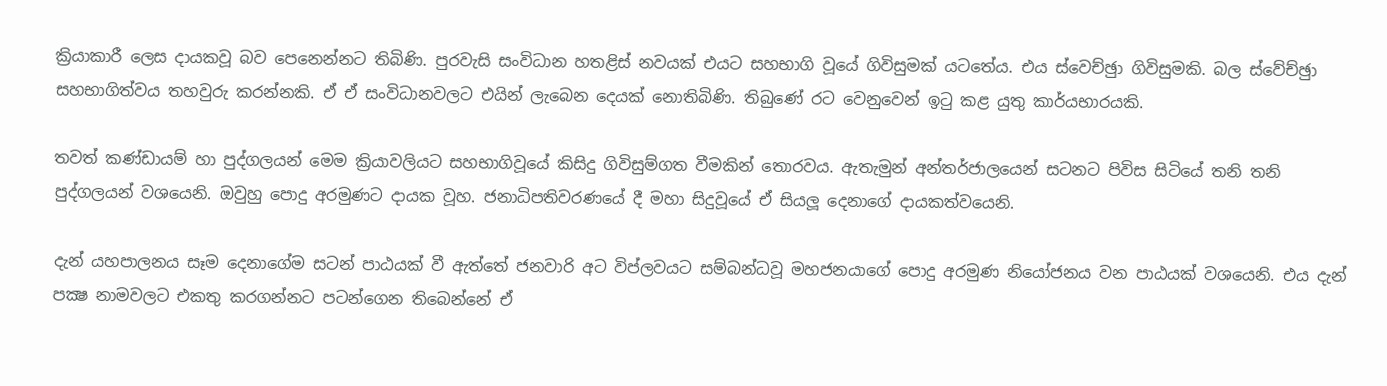ක්‍රියාකාරී ලෙස දායකවූ බව පෙනෙන්නට තිබිණි. පුරවැසි සංවිධාන හතළිස් නවයක් එයට සහභාගි වූයේ ගිවිසුමක් යටතේය. එය ස්වෙච්ඡුා ගිවිසුමකි. බල ස්වේච්ඡුා සහභාගිත්වය තහවුරු කරන්නකි. ඒ ඒ සංවිධානවලට එයින් ලැබෙන දෙයක් නොතිබිණි. තිබුණේ රට වෙනුවෙන් ඉටු කළ යුතු කාර්යභාරයකි.

තවත් කණ්ඩායම් හා පුද්ගලයන් මෙම ක්‍රියාවලියට සහභාගිවූයේ කිසිදු ගිවිසුම්ගත වීමකින් තොරවය. ඇතැමුන් අන්තර්ජාලයෙන් සටනට පිවිස සිටියේ තනි තනි පුද්ගලයන් වශයෙනි. ඔවුහු පොදු අරමුණට දායක වූහ. ජනාධිපතිවරණයේ දී මහා සිදුවූයේ ඒ සියලූ දෙනාගේ දායකත්වයෙනි.

දැන් යහපාලනය සෑම දෙනාගේම සටන් පාඨයක් වී ඇත්තේ ජනවාරි අට විප්ලවයට සම්බන්ධවූ මහජනයාගේ පොදු අරමුණ නියෝජනය වන පාඨයක් වශයෙනි. එය දැන් පක්‍ෂ නාමවලට එකතු කරගන්නට පටන්ගෙන තිබෙන්නේ ඒ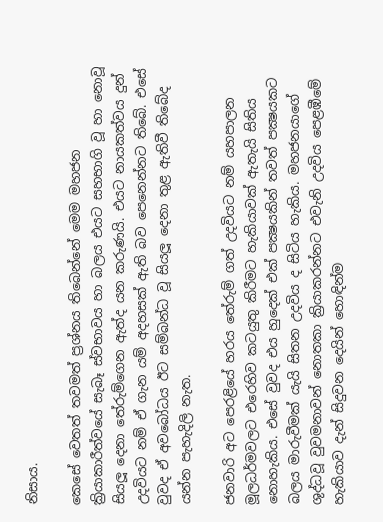නිසාය.

කෙසේ වෙතත් තවමත් ප්‍රශ්නය තිබෙන්නේ මෙම මහජන ක්‍රියාකාරීත්වයේ සැබෑ ස්වභාවය හා බලය එයට සහභාගි වූ හා නොවූ සියලූ දෙනා තේරුම්ගෙන ඇත්ද යන කරුණයි. එයට නායකත්වය දුන් උදවියට නම් ඒ ගැන යම් අදහසක් ඇති බව පෙනෙන්නට තිබේ. එසේ වුවද ඒ අවබෝධය ඊට සම්බන්ධ වූ සියලූ දෙනා තුළ ඇතිවී තිබේද යන්න පැහැදිලි නැත.

ජනවාරි අට පෙරළියේ හරය තේරුම් ගත් උදවියට නම් යහපාලන මූලධර්මවලට එරෙහිව කටයුතු කිරීමට හැකියාවක් ඇතැයි සිතිය නොහැකිය. එසේ වුවද එය හුදෙක් එක් පක්‍ෂයකින් තවත් පක්‍ෂයකට බලය මාරුවීමක් යැයි සිතන උදවිය ද සිටිය හැකිය. මහජනයාගේ ශුද්ධවූ වුවමනාවන් නොතකා ක්‍රියාකරන්නට එවැනි උදවිය පෙළඹීමේ හැකියාව දැන් සිදුවන දෙයින් හොඳින්ම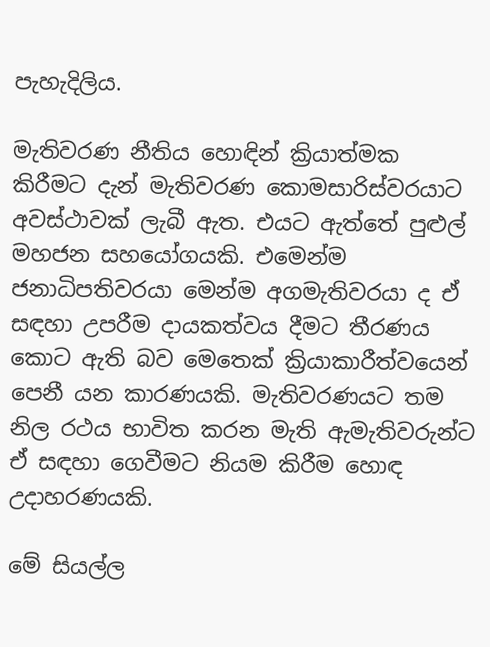පැහැදිලිය.

මැතිවරණ නීතිය හොඳින් ක්‍රියාත්මක කිරීමට දැන් මැතිවරණ කොමසාරිස්වරයාට අවස්ථාවක් ලැබී ඇත. එයට ඇත්තේ පුළුල් මහජන සහයෝගයකි. එමෙන්ම ජනාධිපතිවරයා මෙන්ම අගමැතිවරයා ද ඒ සඳහා උපරීම දායකත්වය දීමට තීරණය කොට ඇති බව මෙතෙක් ක්‍රියාකාරීත්වයෙන් පෙනී යන කාරණයකි. මැතිවරණයට තම නිල රථය භාවිත කරන මැති ඇමැතිවරුන්ට ඒ සඳහා ගෙවීමට නියම කිරීම හොඳ උදාහරණයකි.

මේ සියල්ල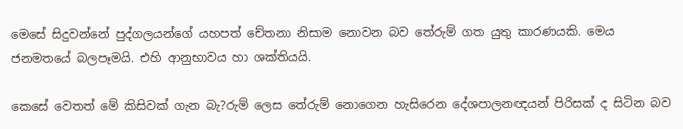මෙසේ සිදුවන්නේ පුද්ගලයන්ගේ යහපත් චේතනා නිසාම නොවන බව තේරුම් ගත යුතු කාරණයකි. මෙය ජනමතයේ බලපෑමයි. එහි ආනුභාවය හා ශක්තියයි.

කෙසේ වෙතත් මේ කිසිවක් ගැන බැ?රුම් ලෙස තේරුම් නොගෙන හැසිරෙන දේශපාලනඥයන් පිරිසක් ද සිටින බව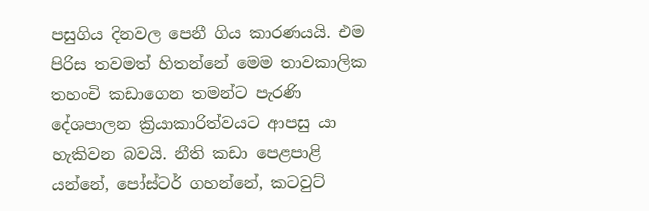පසුගිය දිනවල පෙනී ගිය කාරණයයි. එම පිරිස තවමත් හිතන්නේ මෙම තාවකාලික තහංචි කඩාගෙන තමන්ට පැරණි දේශපාලන ක්‍රියාකාරිත්වයට ආපසු යා හැකිවන බවයි. නීති කඩා පෙළපාළි යන්නේ, පෝස්ටර් ගහන්නේ, කටවුට්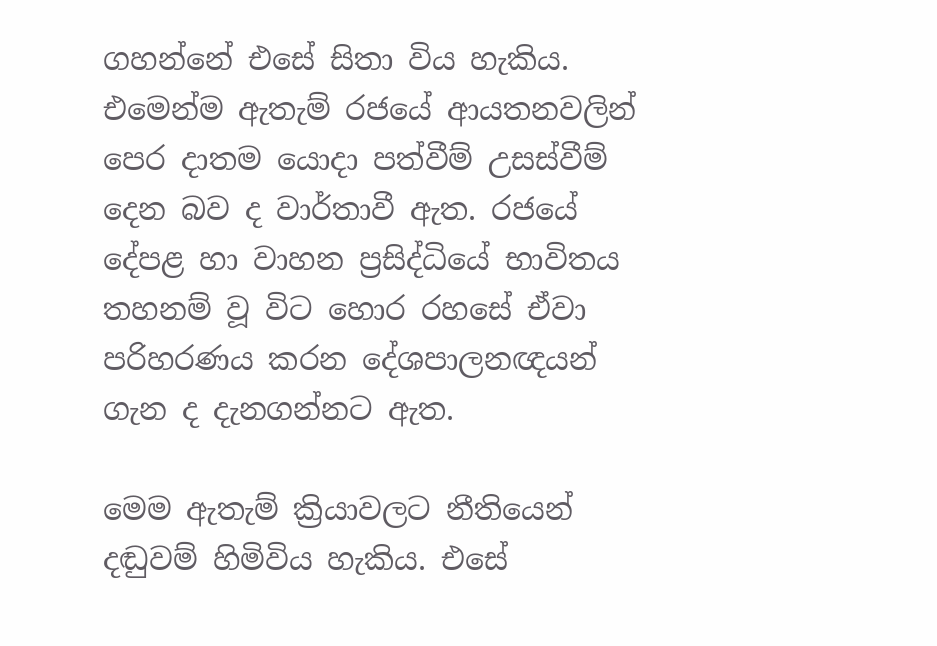ගහන්නේ එසේ සිතා විය හැකිය. එමෙන්ම ඇතැම් රජයේ ආයතනවලින් පෙර දාතම යොදා පත්වීම් උසස්වීම් දෙන බව ද වාර්තාවී ඇත. රජයේ දේපළ හා වාහන ප්‍රසිද්ධියේ භාවිතය තහනම් වූ විට හොර රහසේ ඒවා පරිහරණය කරන දේශපාලනඥයන් ගැන ද දැනගන්නට ඇත.

මෙම ඇතැම් ක්‍රියාවලට නීතියෙන් දඬුවම් හිමිවිය හැකිය. එසේ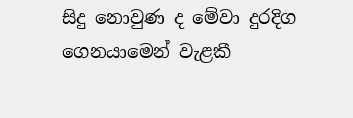සිදු නොවුණ ද මේවා දුරදිග ගෙනයාමෙන් වැළකී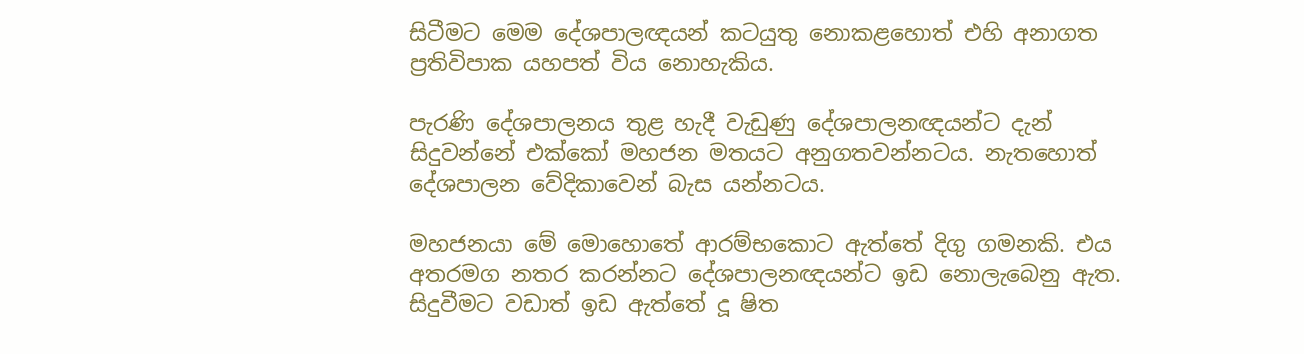සිටීමට මෙම දේශපාලඥයන් කටයුතු නොකළහොත් එහි අනාගත ප්‍රතිවිපාක යහපත් විය නොහැකිය.

පැරණි දේශපාලනය තුළ හැදී වැඩුණු දේශපාලනඥයන්ට දැන් සිදුවන්නේ එක්කෝ මහජන මතයට අනුගතවන්නටය. නැතහොත් දේශපාලන වේදිකාවෙන් බැස යන්නටය.

මහජනයා මේ මොහොතේ ආරම්භකොට ඇත්තේ දිගු ගමනකි. එය අතරමග නතර කරන්නට දේශපාලනඥයන්ට ඉඩ නොලැබෙනු ඇත. සිදුවීමට වඩාත් ඉඩ ඇත්තේ දූ ෂිත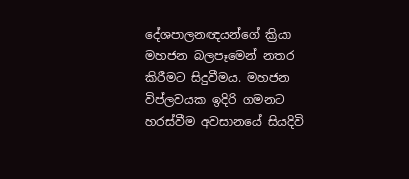දේශපාලනඥයන්ගේ ක්‍රියා මහජන බලපෑමෙන් නතර කිරීමට සිදුවීමය. මහජන විප්ලවයක ඉදිරි ගමනට හරස්වීම අවසානයේ සියදිවි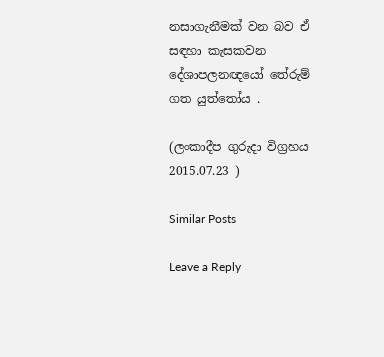නසාගැනීමක් වන බව ඒ සඳහා කැසකවන දේශාපලනඥයෝ තේරුම් ගත යුත්තෝය .

(ලංකාදීප ගුරුදා විග්‍රහය 2015.07.23 )

Similar Posts

Leave a Reply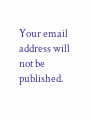Your email address will not be published.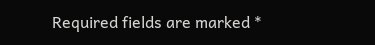Required fields are marked *